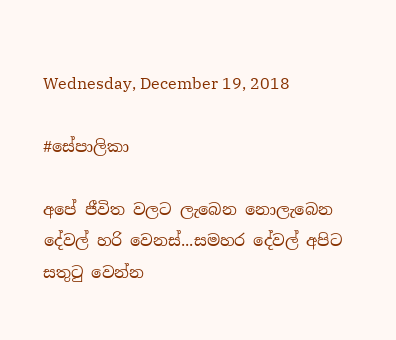Wednesday, December 19, 2018

#සේපාලිකා

අපේ ජීවිත වලට ලැබෙන නොලැබෙන දේවල් හරි වෙනස්...සමහර දේවල් අපිට සතුටු වෙන්න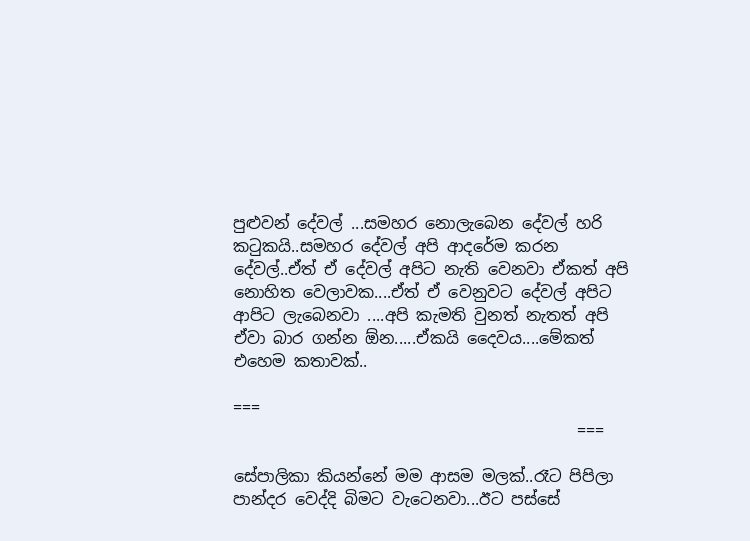පුළුවන් දේවල් ...සමහර නොලැබෙන දේවල් හරි කටුකයි..සමහර දේවල් අපි ආදරේම කරන දේවල්..ඒත් ඒ දේවල් අපිට නැති වෙනවා ඒකත් අපි නොහිත වෙලාවක....ඒත් ඒ වෙනුවට දේවල් අපිට ආපිට ලැබෙනවා ....අපි කැමති වුනත් නැතත් අපි ඒවා බාර ගන්න ඕන.....ඒකයි දෛවය....මේකත් එහෙම කතාවක්..

===
                                           ===

සේපාලිකා කියන්නේ මම ආසම මලක්..රෑට පිපිලා පාන්දර වෙද්දි බිමට වැටෙනවා...ඊට පස්සේ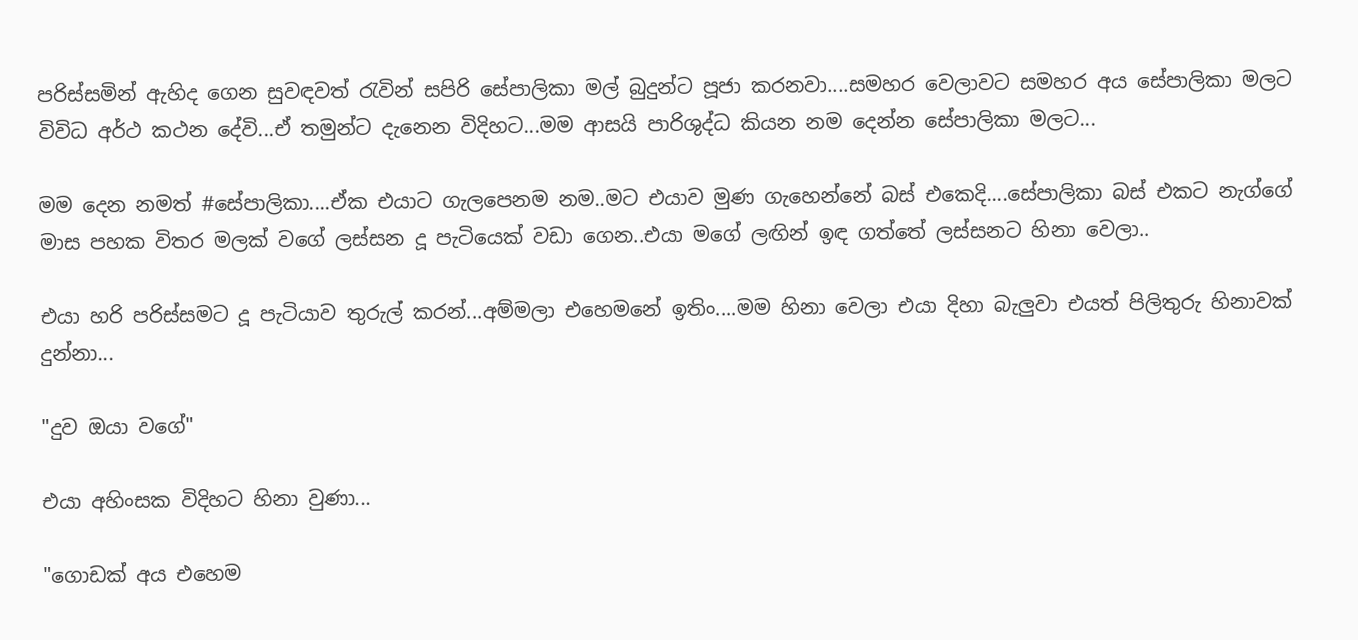පරිස්සමින් ඇහිද ගෙන සුවඳවත් රැවින් සපිරි සේපාලිකා මල් බුදුන්ට පූජා කරනවා....සමහර වෙලාවට සමහර අය සේපාලිකා මලට විවිධ අර්ථ කථන දේවි...ඒ තමුන්ට දැනෙන විදිහට...මම ආසයි පාරිශුද්ධ කියන නම දෙන්න සේපාලිකා මලට...

මම දෙන නමත් #සේපාලිකා....ඒක එයාට ගැලපෙනම නම..මට එයාව මුණ ගැහෙන්නේ බස් එකෙදි....සේපාලිකා බස් එකට නැග්ගේ මාස පහක විතර මලක් වගේ ලස්සන දූ පැටියෙක් වඩා ගෙන..එයා මගේ ලඟින් ඉඳ ගත්තේ ලස්සනට හිනා වෙලා..

එයා හරි පරිස්සමට දූ පැටියාව තුරුල් කරන්...අම්මලා එහෙමනේ ඉතිං....මම හිනා වෙලා එයා දිහා බැලුවා එයත් පිලිතුරු හිනාවක් දුන්නා...

"දුව ඔයා වගේ"

එයා අහිංසක විදිහට හිනා වුණා...

"ගොඩක් අය එහෙම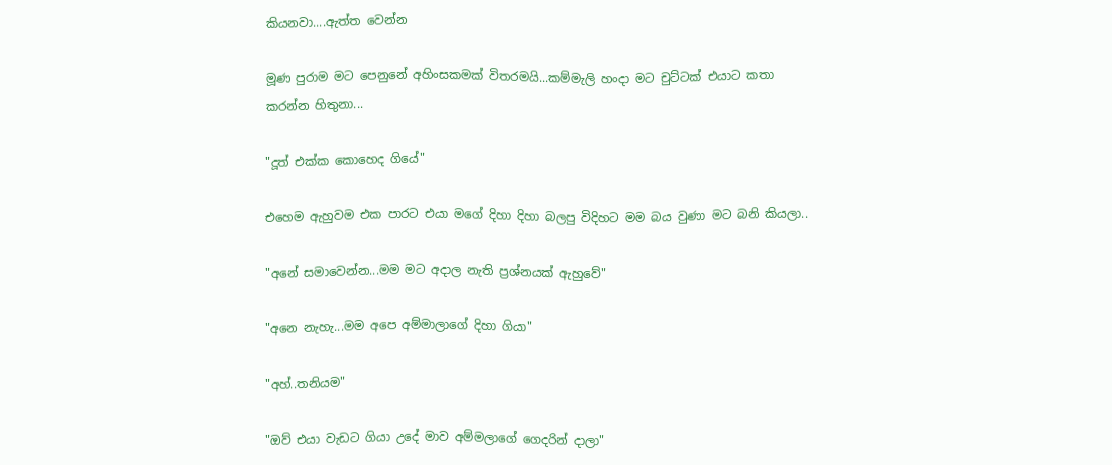කියනවා....ඇත්ත වෙන්න

මූණ පුරාම මට පෙනුනේ අහිංසකමක් විතරමයි...කම්මැලි හංදා මට චුට්ටක් එයාට කතා කරන්න හිතුනා...

"දූත් එක්ක කොහෙද ගියේ"

එහෙම ඇහුවම එක පාරට එයා මගේ දිහා දිහා බලපු විදිහට මම බය වුණා මට බනි කියලා..

"අනේ සමාවෙන්න...මම මට අදාල නැති ප්‍රශ්නයක් ඇහුවේ"

"අනෙ නැහැ...මම අපෙ අම්මාලාගේ දිහා ගියා"

"අහ්..තනියම"

"ඔව් එයා වැඩට ගියා උදේ මාව අම්මලාගේ ගෙදරින් දාලා"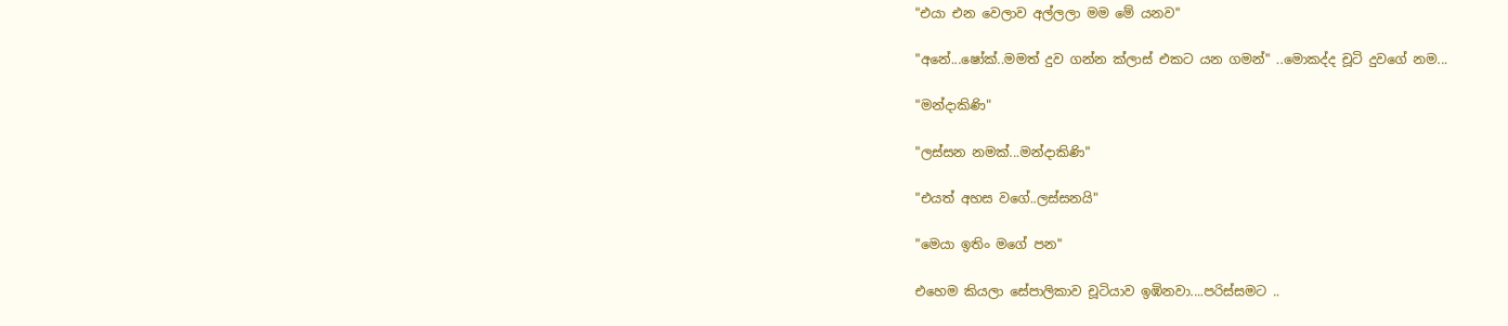"එයා එන වෙලාව අල්ලලා මම මේ යනව"

"අනේ...ෂෝක්..මමත් දුව ගන්න ක්ලාස් එකට යන ගමන්" ..මොකද්ද චූටි දුවගේ නම...

"මන්දාකිණි"

"ලස්සන නමක්...මන්දාකිණි"

"එයත් අහස වගේ..ලස්සනයි"

"මෙයා ඉතිං මගේ පන"

එහෙම කියලා සේපාලිකාව චූටියාව ඉඹිනවා....පරිස්සමට ..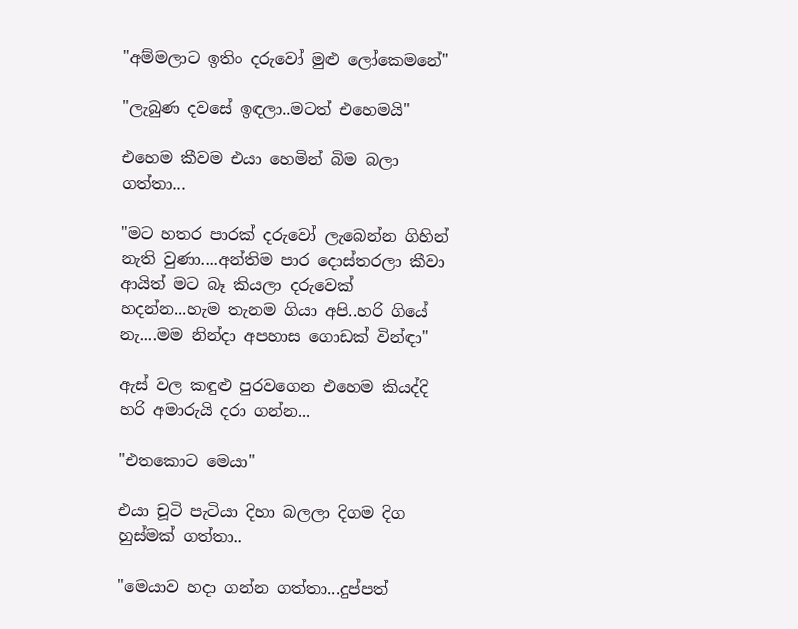"අම්මලාට ඉතිං දරුවෝ මුළු ලෝකෙමනේ"

"ලැබුණ දවසේ ඉඳලා..මටත් එහෙමයි"

එහෙම කීවම එයා හෙමින් බිම බලා ගත්තා...

"මට හතර පාරක් දරුවෝ ලැබෙන්න ගිහින් නැති වුණා....අන්තිම පාර දොස්තරලා කීවා ආයිත් මට බෑ කියලා දරුවෙක් හදන්න...හැම තැනම ගියා අපි..හරි ගියේ නැ....මම නින්දා අපහාස ගොඩක් වින්ඳා"

ඇස් වල කඳුළු පුරවගෙන එහෙම කියද්දි හරි අමාරුයි දරා ගන්න...

"එතකොට මෙයා"

එයා චූටි පැටියා දිහා බලලා දිගම දිග හුස්මක් ගත්තා..

"මෙයාව හදා ගන්න ගත්තා...දුප්පත්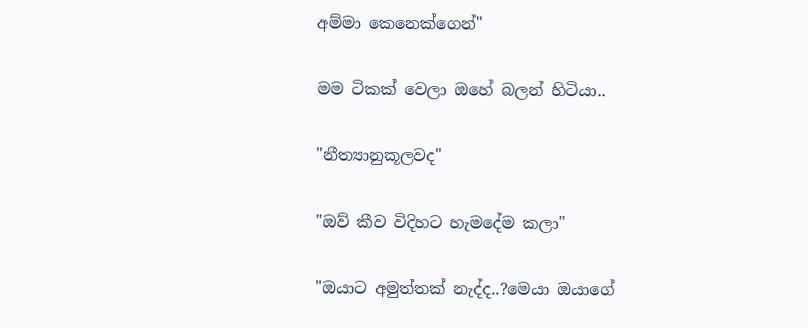අම්මා කෙනෙක්ගෙන්"

මම ටිකක් වෙලා ඔහේ බලන් හිටියා..

"නීත්‍යානුකූලවද"

"ඔව් කීව විදිහට හැමදේම කලා"

"ඔයාට අමුත්තක් නැද්ද..?මෙයා ඔයාගේ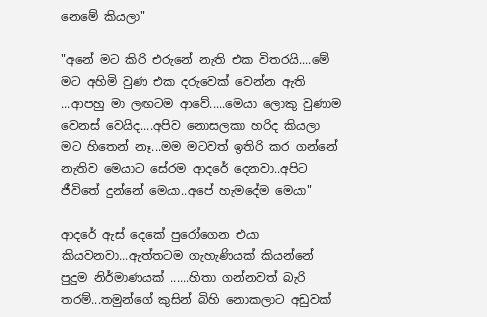නෙමේ කියලා"

"අනේ මට කිරි එරුනේ නැති එක විතරයි....මේ මට අහිමි වුණ එක දරුවෙක් වෙන්න ඇති ...ආපහු මා ලඟටම ආවේ.....මෙයා ලොකු වුණාම වෙනස් වෙයිද....අපිව නොසලකා හරිද කියලා මට හිතෙන් නෑ...මම මටවත් ඉතිරි කර ගන්නේ නැතිව මෙයාට සේරම ආදරේ දෙනවා..අපිට ජීවිතේ දුන්නේ මෙයා..අපේ හැමදේම මෙයා"

ආදරේ ඇස් දෙකේ පුරෝගෙන එයා කියවනවා...ඇත්තටම ගැහැණියක් කියන්නේ පුදුම නිර්මාණයක් ......හිතා ගන්නවත් බැරි තරම්...තමුන්ගේ කුසින් බිහි නොකලාට අඩුවක්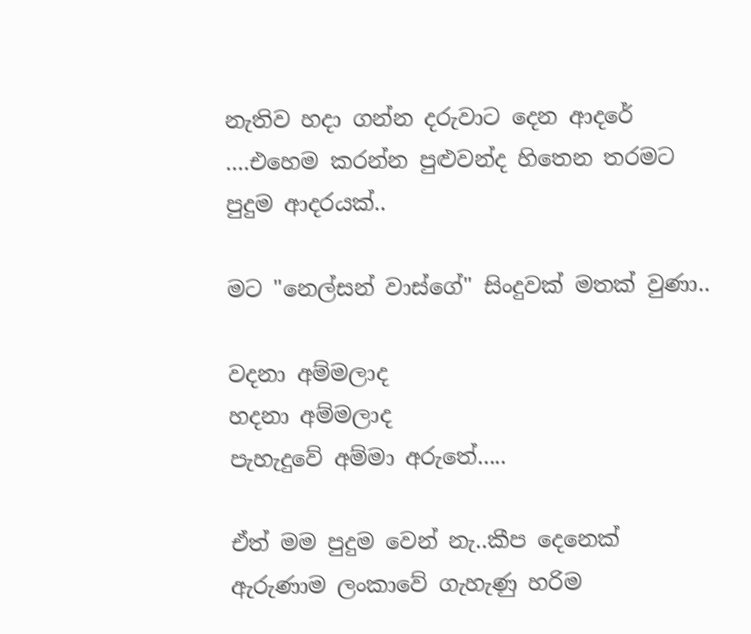නැතිව හදා ගන්න දරුවාට දෙන ආදරේ ....එහෙම කරන්න පුළුවන්ද හිතෙන තරමට පුදුම ආදරයක්..

මට "නෙල්සන් වාස්ගේ" සිංදුවක් මතක් වුණා..

වදනා අම්මලාද
හදනා අම්මලාද
පැහැදුවේ අම්මා අරුතේ.....

ඒත් මම පුදුම වෙන් නැ..කීප දෙනෙක් ඇරුණාම ලංකාවේ ගැහැණු හරිම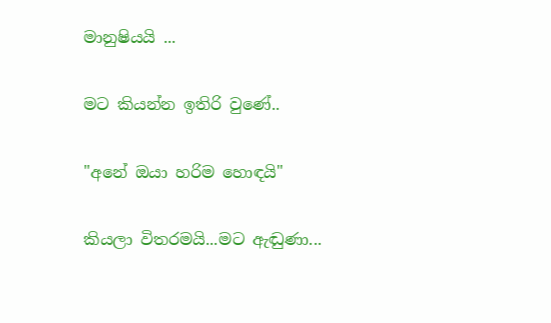මානුෂියයි ...

මට කියන්න ඉතිරි වුණේ..

"අනේ ඔයා හරිම හොඳයි"

කියලා විතරමයි...මට ඇඬුණා...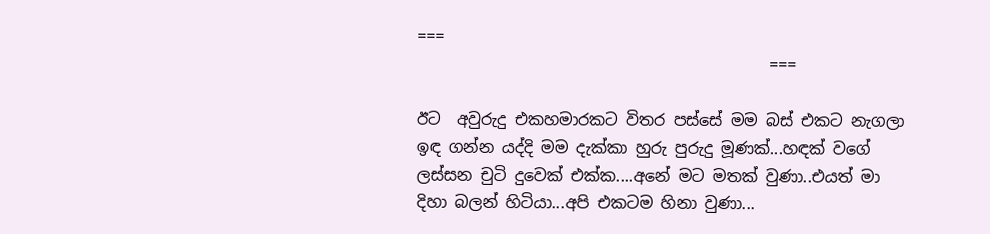===
                                            ===

ඊට  අවුරුදු එකහමාරකට විතර පස්සේ මම බස් එකට නැගලා ඉඳ ගන්න යද්දි මම දැක්කා හුරු පුරුදු මූණක්...හඳක් වගේ ලස්සන චුටි දුවෙක් එක්ක....අනේ මට මතක් වුණා..එයත් මා දිහා බලන් හිටියා...අපි එකටම හිනා වුණා...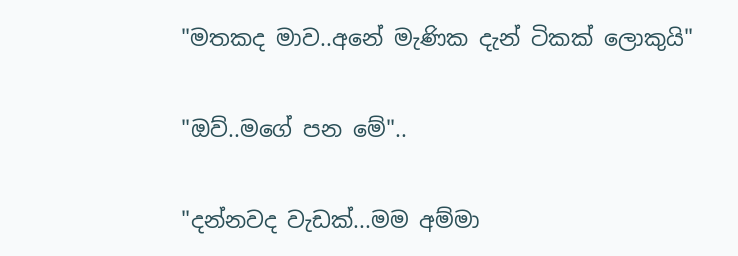"මතකද මාව..අනේ මැණික දැන් ටිකක් ලොකුයි"

"ඔව්..මගේ පන මේ"..

"දන්නවද වැඩක්...මම අම්මා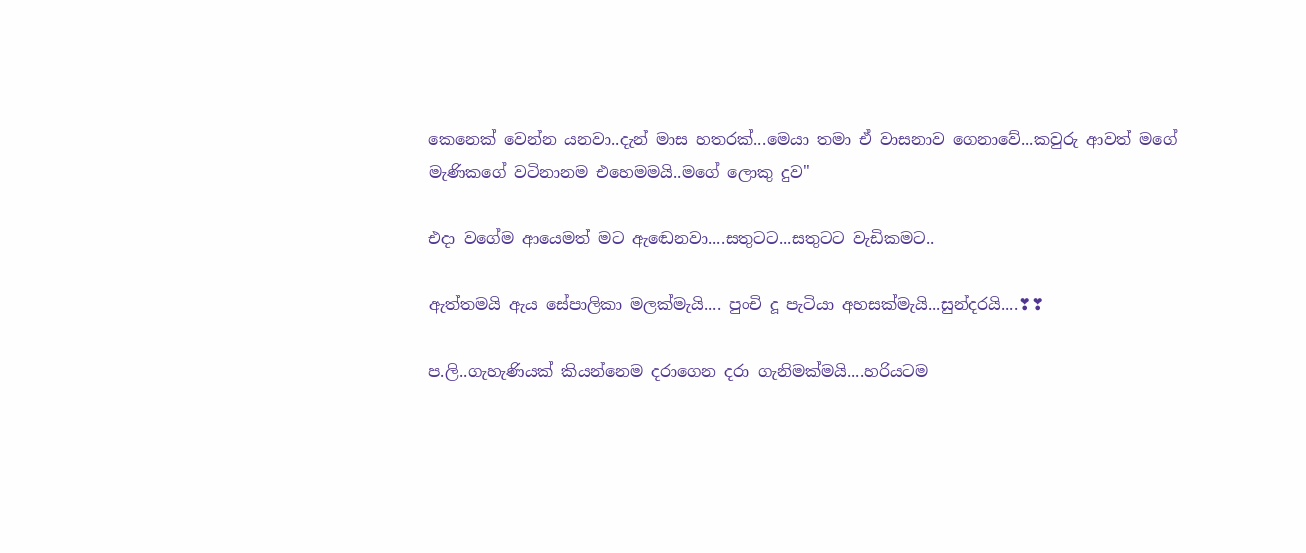කෙනෙක් වෙන්න යනවා..දැන් මාස හතරක්...මෙයා තමා ඒ වාසනාව ගෙනාවේ...කවුරු ආවත් මගේ මැණිකගේ වටිනානම එහෙමමයි..මගේ ලොකු දුව"

එදා වගේම ආයෙමත් මට ඇඬෙනවා....සතුටට...සතුටට වැඩිකමට..

ඇත්තමයි ඇය සේපාලිකා මලක්මැයි.... පුංචි දූ පැටියා අහසක්මැයි...සුන්දරයි....❣❣

ප.ලි..ගැහැණියක් කියන්නෙම දරාගෙන දරා ගැනිමක්මයි....හරියටම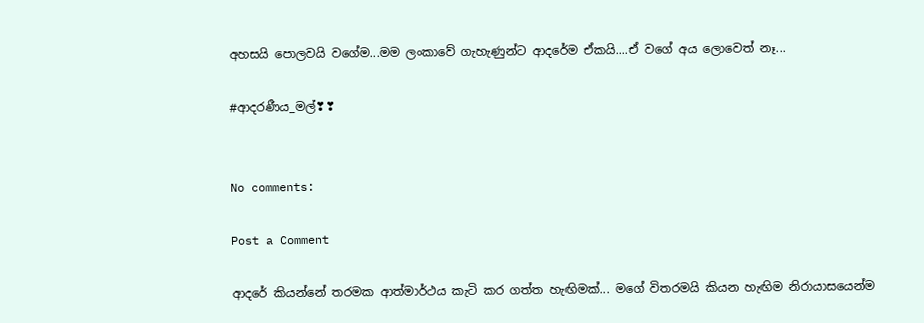අහසයි පොලවයි වගේම...මම ලංකාවේ ගැහැණුන්ට ආදරේම ඒකයි....ඒ වගේ අය ලොවෙත් නෑ...

#ආදරණීය_මල්❣❣


No comments:

Post a Comment

ආදරේ කියන්නේ තරමක ආත්මාර්ථය කැටි කර ගත්ත හැඟිමක්... මගේ විතරමයි කියන හැඟිම නිරායාසයෙන්ම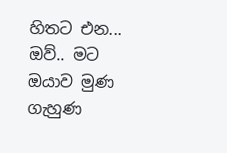හිතට එන... ඔව්.. මට ඔයාව මුණ ගැහුණ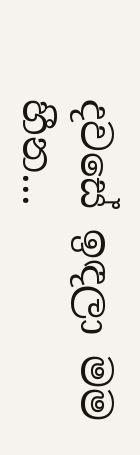දවසේ ඉඳලා මම හීන...